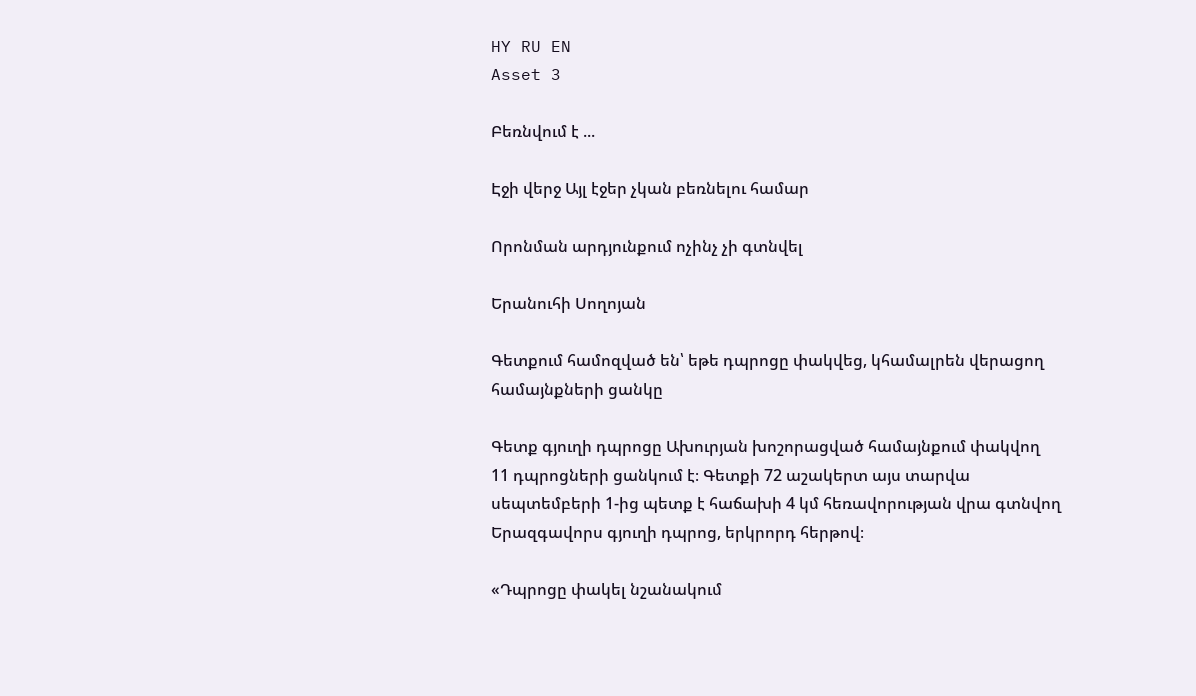HY RU EN
Asset 3

Բեռնվում է ...

Էջի վերջ Այլ էջեր չկան բեռնելու համար

Որոնման արդյունքում ոչինչ չի գտնվել

Երանուհի Սողոյան

Գետքում համոզված են՝ եթե դպրոցը փակվեց, կհամալրեն վերացող համայնքների ցանկը

Գետք գյուղի դպրոցը Ախուրյան խոշորացված համայնքում փակվող 11 դպրոցների ցանկում է։ Գետքի 72 աշակերտ այս տարվա սեպտեմբերի 1-ից պետք է հաճախի 4 կմ հեռավորության վրա գտնվող Երազգավորս գյուղի դպրոց, երկրորդ հերթով։

«Դպրոցը փակել նշանակում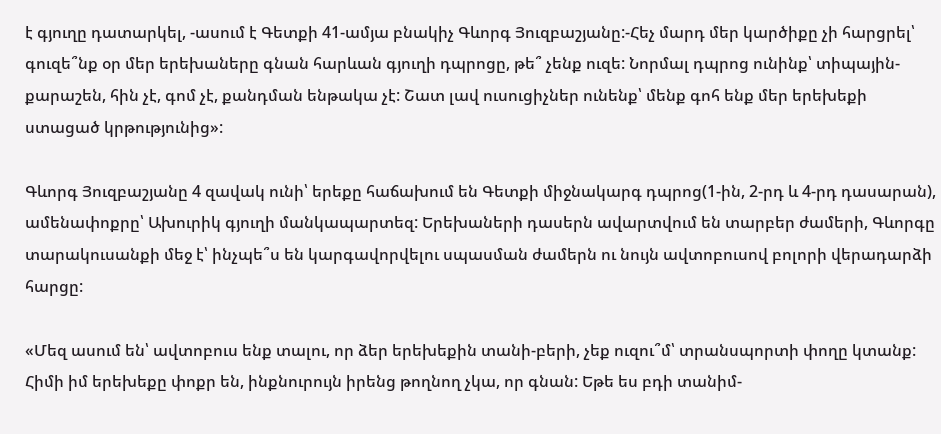է գյուղը դատարկել, -ասում է Գետքի 41-ամյա բնակիչ Գևորգ Յուզբաշյանը:-Հեչ մարդ մեր կարծիքը չի հարցրել՝ գուզե՞նք օր մեր երեխաները գնան հարևան գյուղի դպրոցը, թե՞ չենք ուզե: Նորմալ դպրոց ունինք՝ տիպային-քարաշեն, հին չէ, գոմ չէ, քանդման ենթակա չէ: Շատ լավ ուսուցիչներ ունենք՝ մենք գոհ ենք մեր երեխեքի ստացած կրթությունից»:

Գևորգ Յուզբաշյանը 4 զավակ ունի՝ երեքը հաճախում են Գետքի միջնակարգ դպրոց(1-ին, 2-րդ և 4-րդ դասարան), ամենափոքրը՝ Ախուրիկ գյուղի մանկապարտեզ: Երեխաների դասերն ավարտվում են տարբեր ժամերի, Գևորգը տարակուսանքի մեջ է՝ ինչպե՞ս են կարգավորվելու սպասման ժամերն ու նույն ավտոբուսով բոլորի վերադարձի հարցը:

«Մեզ ասում են՝ ավտոբուս ենք տալու, որ ձեր երեխեքին տանի-բերի, չեք ուզու՞մ՝ տրանսպորտի փողը կտանք: Հիմի իմ երեխեքը փոքր են, ինքնուրույն իրենց թողնող չկա, որ գնան: Եթե ես բդի տանիմ-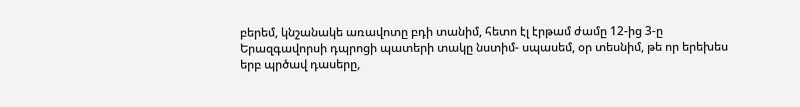բերեմ, կնշանակե առավոտը բդի տանիմ, հետո էլ էրթամ ժամը 12-ից 3-ը Երազգավորսի դպրոցի պատերի տակը նստիմ- սպասեմ, օր տեսնիմ, թե որ երեխես երբ պրծավ դասերը,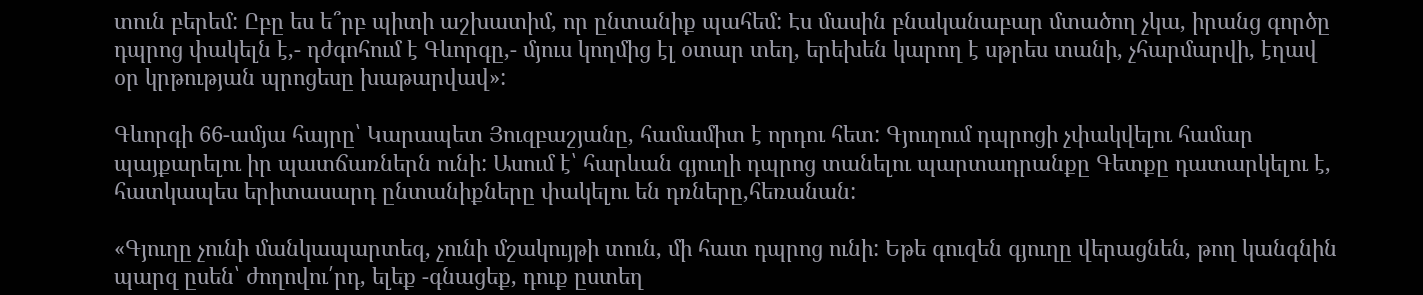տուն բերեմ: Ըբը ես ե՞րբ պիտի աշխատիմ, որ ընտանիք պահեմ: Էս մասին բնականաբար մտածող չկա, իրանց գործը դպրոց փակելն է,- դժգոհում է Գևորգը,- մյուս կողմից էլ օտար տեղ, երեխեն կարող է սթրես տանի, չհարմարվի, էղավ օր կրթության պրոցեսը խաթարվավ»:

Գևորգի 66-ամյա հայրը՝ Կարապետ Յուզբաշյանը, համամիտ է որդու հետ: Գյուղում դպրոցի չփակվելու համար պայքարելու իր պատճառներն ունի: Ասում է՝ հարևան գյուղի դպրոց տանելու պարտադրանքը Գետքը դատարկելու է, հատկապես երիտասարդ ընտանիքները փակելու են դռները,հեռանան:

«Գյուղը չունի մանկապարտեզ, չունի մշակույթի տուն, մի հատ դպրոց ունի: Եթե գուզեն գյուղը վերացնեն, թող կանգնին պարզ ըսեն՝ ժողովու՛րդ, ելեք -գնացեք, դուք ըստեղ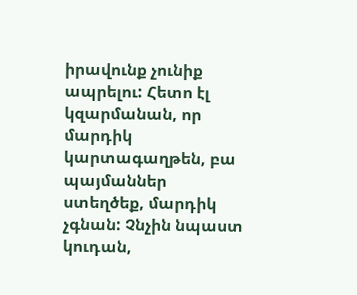իրավունք չունիք ապրելու: Հետո էլ կզարմանան, որ մարդիկ կարտագաղթեն, բա պայմաններ ստեղծեք, մարդիկ չգնան: Չնչին նպաստ կուդան,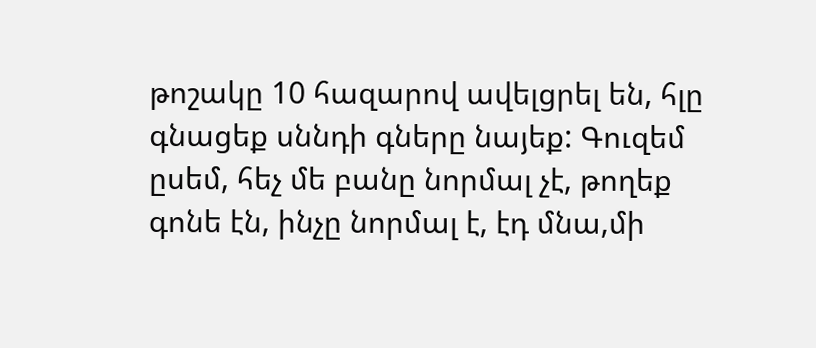թոշակը 10 հազարով ավելցրել են, հլը գնացեք սննդի գները նայեք: Գուզեմ ըսեմ, հեչ մե բանը նորմալ չէ, թողեք գոնե էն, ինչը նորմալ է, էդ մնա,մի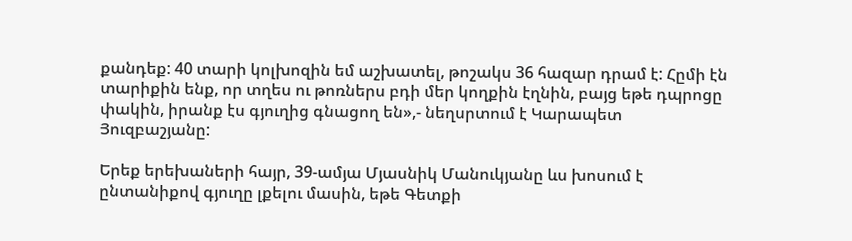քանդեք: 40 տարի կոլխոզին եմ աշխատել, թոշակս 36 հազար դրամ է: Հըմի էն տարիքին ենք, որ տղես ու թոռներս բդի մեր կողքին էղնին, բայց եթե դպրոցը փակին, իրանք էս գյուղից գնացող են»,- նեղսրտում է Կարապետ Յուզբաշյանը:

Երեք երեխաների հայր, 39-ամյա Մյասնիկ Մանուկյանը ևս խոսում է ընտանիքով գյուղը լքելու մասին, եթե Գետքի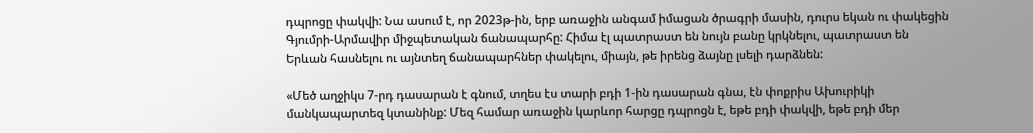դպրոցը փակվի: Նա ասում է, որ 2023թ-ին, երբ առաջին անգամ իմացան ծրագրի մասին, դուրս եկան ու փակեցին Գյումրի-Արմավիր միջպետական ճանապարհը: Հիմա էլ պատրաստ են նույն բանը կրկնելու, պատրաստ են Երևան հասնելու ու այնտեղ ճանապարհներ փակելու, միայն, թե իրենց ձայնը լսելի դարձնեն:

«Մեծ աղջիկս 7-րդ դասարան է գնում, տղես էս տարի բդի 1-ին դասարան գնա, էն փոքրիս Ախուրիկի մանկապարտեզ կտանինք: Մեզ համար առաջին կարևոր հարցը դպրոցն է, եթե բդի փակվի, եթե բդի մեր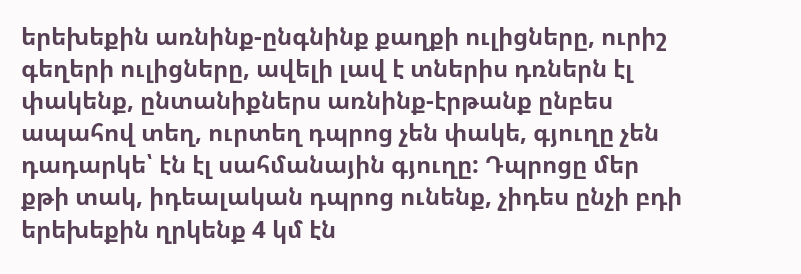երեխեքին առնինք-ընգնինք քաղքի ուլիցները, ուրիշ գեղերի ուլիցները, ավելի լավ է տներիս դռներն էլ փակենք, ընտանիքներս առնինք-էրթանք ընբես ապահով տեղ, ուրտեղ դպրոց չեն փակե, գյուղը չեն դադարկե՝ էն էլ սահմանային գյուղը: Դպրոցը մեր քթի տակ, իդեալական դպրոց ունենք, չիդես ընչի բդի երեխեքին ղրկենք 4 կմ էն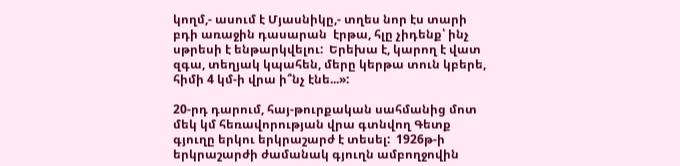կողմ,- ասում է Մյասնիկը,- տղես նոր էս տարի բդի առաջին դասարան  էրթա, հլը չիդենք՝ ինչ սթրեսի է ենթարկվելու:  Երեխա է, կարող է վատ զգա, տեղյակ կպահեն, մերը կերթա տուն կբերե, հիմի 4 կմ-ի վրա ի՞նչ էնե...»:

20-րդ դարում, հայ-թուրքական սահմանից մոտ մեկ կմ հեռավորության վրա գտնվող Գետք գյուղը երկու երկրաշարժ է տեսել:  1926թ-ի երկրաշարժի ժամանակ գյուղն ամբողջովին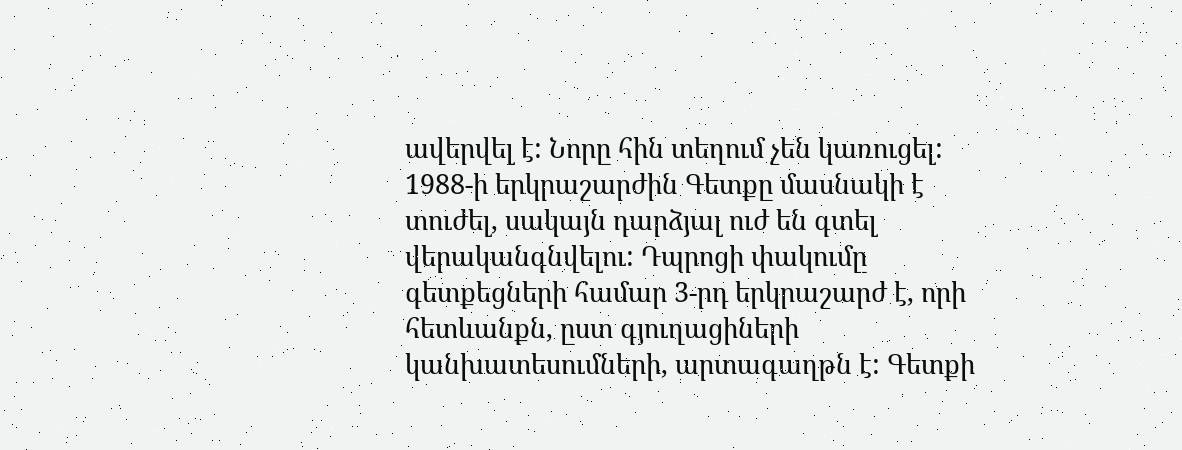ավերվել է: Նորը հին տեղում չեն կառուցել: 1988-ի երկրաշարժին Գետքը մասնակի է տուժել, սակայն դարձյալ ուժ են գտել վերականգնվելու: Դպրոցի փակումը գետքեցների համար 3-րդ երկրաշարժ է, որի հետևանքն, ըստ գյուղացիների կանխատեսումների, արտագաղթն է: Գետքի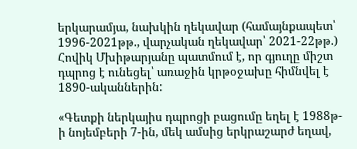երկարամյա, նախկին ղեկավար (համայնքապետ՝ 1996-2021թթ., վարչական ղեկավար՝ 2021-22թթ.) Հովիկ Մխիթարյանը պատմում է, որ գյուղը միշտ դպրոց է ունեցել՝ առաջին կրթօջախը հիմնվել է 1890-ականներին:

«Գետքի ներկայիս դպրոցի բացումը եղել է 1988թ-ի նոյեմբերի 7-ին, մեկ ամսից երկրաշարժ եղավ,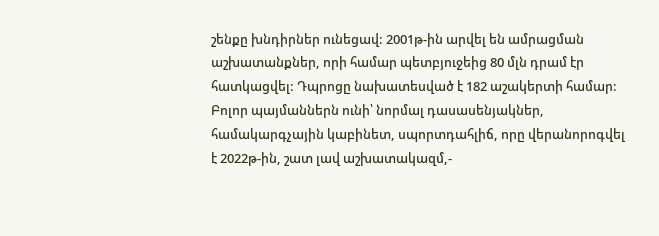շենքը խնդիրներ ունեցավ: 2001թ-ին արվել են ամրացման աշխատանքներ, որի համար պետբյուջեից 80 մլն դրամ էր հատկացվել: Դպրոցը նախատեսված է 182 աշակերտի համար: Բոլոր պայմաններն ունի՝ նորմալ դասասենյակներ, համակարգչային կաբինետ, սպորտդահլիճ, որը վերանորոգվել է 2022թ-ին, շատ լավ աշխատակազմ,-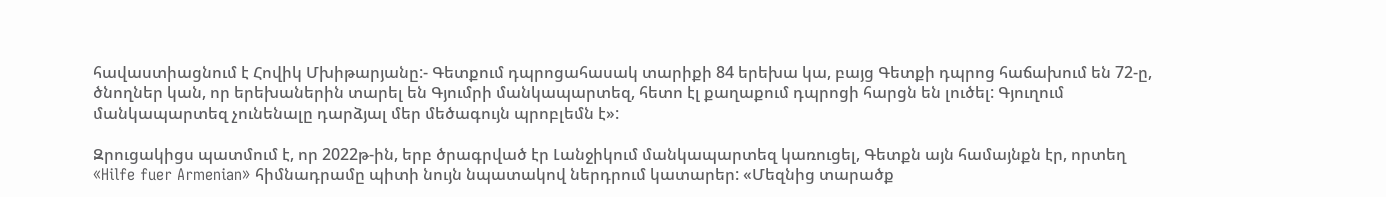հավաստիացնում է Հովիկ Մխիթարյանը:- Գետքում դպրոցահասակ տարիքի 84 երեխա կա, բայց Գետքի դպրոց հաճախում են 72-ը, ծնողներ կան, որ երեխաներին տարել են Գյումրի մանկապարտեզ, հետո էլ քաղաքում դպրոցի հարցն են լուծել: Գյուղում մանկապարտեզ չունենալը դարձյալ մեր մեծագույն պրոբլեմն է»:

Զրուցակիցս պատմում է, որ 2022թ-ին, երբ ծրագրված էր Լանջիկում մանկապարտեզ կառուցել, Գետքն այն համայնքն էր, որտեղ «Hilfe fuer Armenian» հիմնադրամը պիտի նույն նպատակով ներդրում կատարեր: «Մեզնից տարածք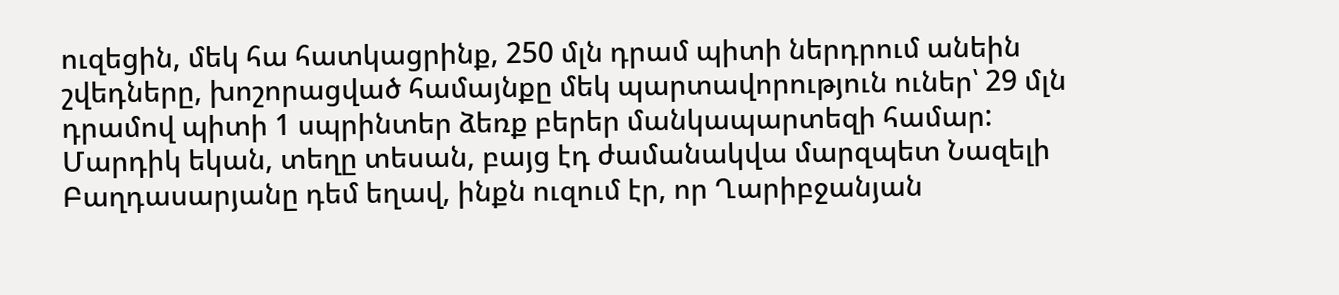ուզեցին, մեկ հա հատկացրինք, 250 մլն դրամ պիտի ներդրում անեին շվեդները, խոշորացված համայնքը մեկ պարտավորություն ուներ՝ 29 մլն դրամով պիտի 1 սպրինտեր ձեռք բերեր մանկապարտեզի համար: Մարդիկ եկան, տեղը տեսան, բայց էդ ժամանակվա մարզպետ Նազելի Բաղդասարյանը դեմ եղավ, ինքն ուզում էր, որ Ղարիբջանյան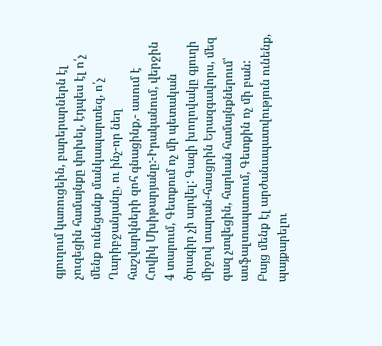գյուղում կառուցեին, բարերարներն էլ չուզեցին համայնքը փոխել, էդպես էլ ո՛չ մենք ունեցանք մանկապարտեզ, ո՛չ Ղարիբջանյանը, ու ինչ-որ նեղ հաշվարկների զոհ գնացինք,- ասում է Հովիկ Մխիթարյանը:-Իրականում, վերջին 4 տարում, Գետքում ոչ մի պետական ծրագիր չի արվել: Գազի խողովակը գյուղի միջով տարան-հասցրին Երազգավորս, մեզ գազ չտվեցին, հարևան համայնքներում՝ ասֆալտապատում, Գետքին ոչ մի բան: Բայց մենք էլ արժանապատվություն ունենք, պայքարելու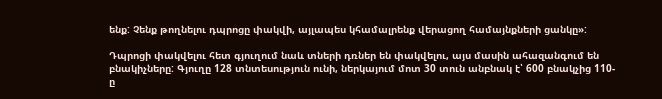ենք: Չենք թողնելու դպրոցը փակվի, այլապես կհամալրենք վերացող համայնքների ցանկը»:

Դպրոցի փակվելու հետ գյուղում նաև տների դռներ են փակվելու, այս մասին ահազանգում են բնակիչները: Գյուղը 128 տնտեսություն ունի, ներկայում մոտ 30 տուն անբնակ է՝ 600 բնակչից 110-ը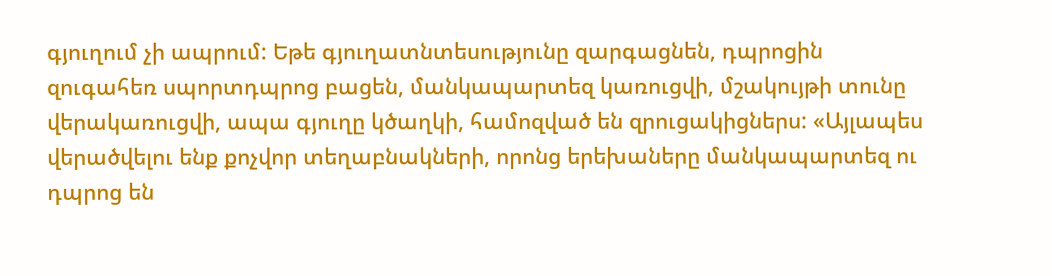գյուղում չի ապրում: Եթե գյուղատնտեսությունը զարգացնեն, դպրոցին զուգահեռ սպորտդպրոց բացեն, մանկապարտեզ կառուցվի, մշակույթի տունը վերակառուցվի, ապա գյուղը կծաղկի, համոզված են զրուցակիցներս: «Այլապես վերածվելու ենք քոչվոր տեղաբնակների, որոնց երեխաները մանկապարտեզ ու դպրոց են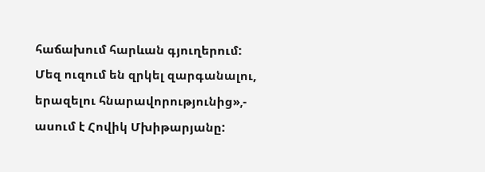հաճախում հարևան գյուղերում: Մեզ ուզում են զրկել զարգանալու, երազելու հնարավորությունից»,- ասում է Հովիկ Մխիթարյանը: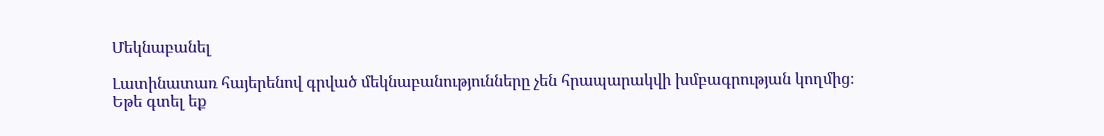Մեկնաբանել

Լատինատառ հայերենով գրված մեկնաբանությունները չեն հրապարակվի խմբագրության կողմից։
Եթե գտել եք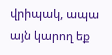վրիպակ, ապա այն կարող եք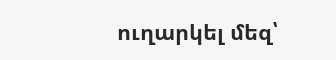ուղարկել մեզ՝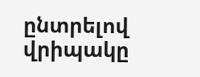ընտրելով վրիպակը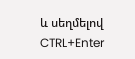և սեղմելով CTRL+Enter